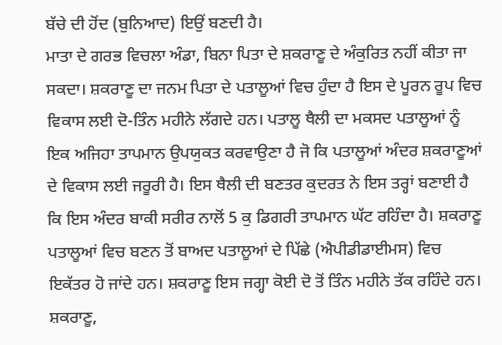ਬੱਚੇ ਦੀ ਹੋਂਦ (ਬੁਨਿਆਦ) ਇਉਂ ਬਣਦੀ ਹੈ।
ਮਾਤਾ ਦੇ ਗਰਭ ਵਿਚਲਾ ਅੰਡਾ, ਬਿਨਾ ਪਿਤਾ ਦੇ ਸ਼ਕਰਾਣੂ ਦੇ ਅੰਕੁਰਿਤ ਨਹੀਂ ਕੀਤਾ ਜਾ ਸਕਦਾ। ਸ਼ਕਰਾਣੂ ਦਾ ਜਨਮ ਪਿਤਾ ਦੇ ਪਤਾਲੂਆਂ ਵਿਚ ਹੁੰਦਾ ਹੈ ਇਸ ਦੇ ਪੂਰਨ ਰੂਪ ਵਿਚ ਵਿਕਾਸ ਲਈ ਦੋ-ਤਿੰਨ ਮਹੀਨੇ ਲੱਗਦੇ ਹਨ। ਪਤਾਲੂ ਥੈਲੀ ਦਾ ਮਕਸਦ ਪਤਾਲੂਆਂ ਨੂੰ ਇਕ ਅਜਿਹਾ ਤਾਪਮਾਨ ਉਪਯੁਕਤ ਕਰਵਾਉਣਾ ਹੈ ਜੋ ਕਿ ਪਤਾਲੂਆਂ ਅੰਦਰ ਸ਼ਕਰਾਣੂਆਂ ਦੇ ਵਿਕਾਸ ਲਈ ਜਰੂਰੀ ਹੈ। ਇਸ ਥੈਲੀ ਦੀ ਬਣਤਰ ਕੁਦਰਤ ਨੇ ਇਸ ਤਰ੍ਹਾਂ ਬਣਾਈ ਹੈ ਕਿ ਇਸ ਅੰਦਰ ਬਾਕੀ ਸਰੀਰ ਨਾਲੋਂ 5 ਕੁ ਡਿਗਰੀ ਤਾਪਮਾਨ ਘੱਟ ਰਹਿੰਦਾ ਹੈ। ਸ਼ਕਰਾਣੂ ਪਤਾਲੂਆਂ ਵਿਚ ਬਣਨ ਤੋਂ ਬਾਅਦ ਪਤਾਲੂਆਂ ਦੇ ਪਿੱਛੇ (ਐਪੀਡੀਡਾਈਮਸ) ਵਿਚ ਇਕੱਤਰ ਹੋ ਜਾਂਦੇ ਹਨ। ਸ਼ਕਰਾਣੂ ਇਸ ਜਗ੍ਹਾ ਕੋਈ ਦੋ ਤੋਂ ਤਿੰਨ ਮਹੀਨੇ ਤੱਕ ਰਹਿੰਦੇ ਹਨ।
ਸ਼ਕਰਾਣੂ,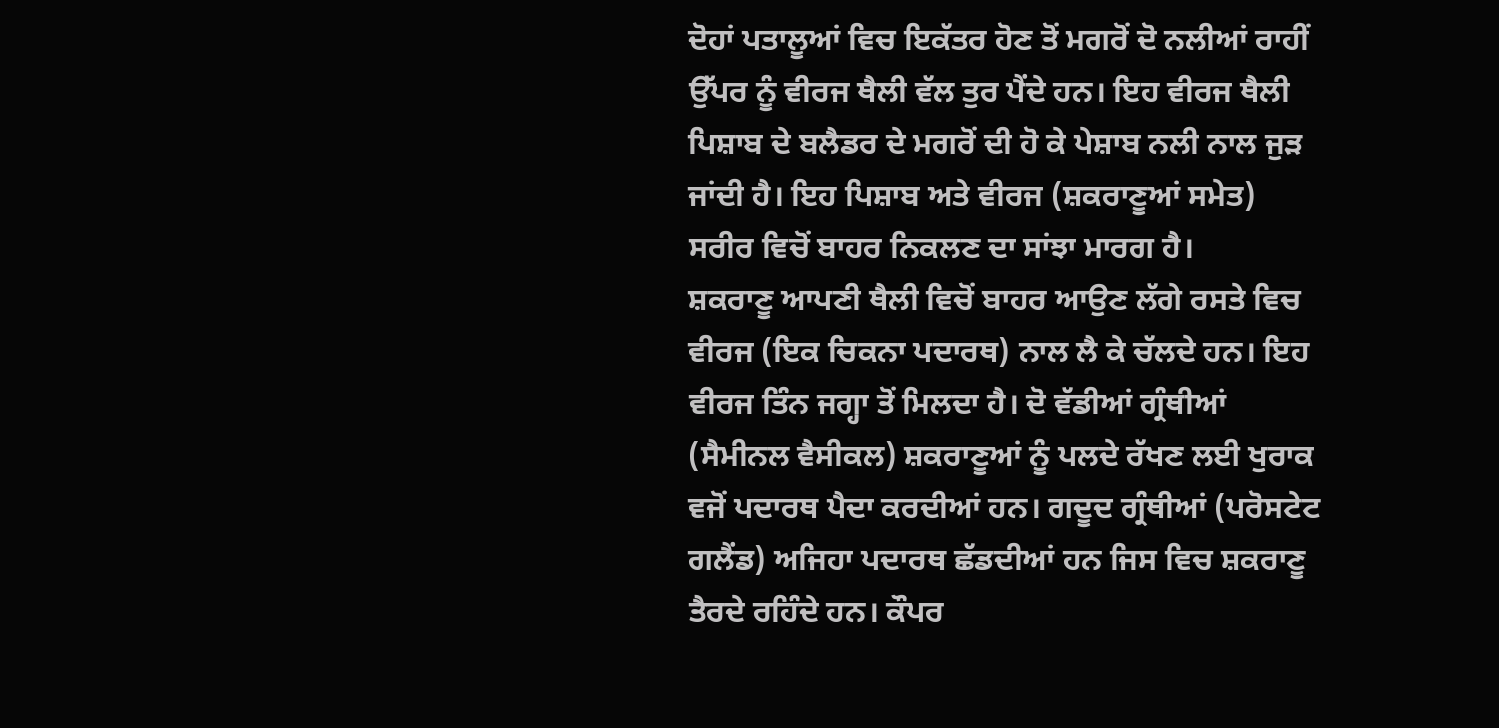ਦੋਹਾਂ ਪਤਾਲੂਆਂ ਵਿਚ ਇਕੱਤਰ ਹੋਣ ਤੋਂ ਮਗਰੋਂ ਦੋ ਨਲੀਆਂ ਰਾਹੀਂ ਉੱਪਰ ਨੂੰ ਵੀਰਜ ਥੈਲੀ ਵੱਲ ਤੁਰ ਪੈਂਦੇ ਹਨ। ਇਹ ਵੀਰਜ ਥੈਲੀ ਪਿਸ਼ਾਬ ਦੇ ਬਲੈਡਰ ਦੇ ਮਗਰੋਂ ਦੀ ਹੋ ਕੇ ਪੇਸ਼ਾਬ ਨਲੀ ਨਾਲ ਜੁੜ ਜਾਂਦੀ ਹੈ। ਇਹ ਪਿਸ਼ਾਬ ਅਤੇ ਵੀਰਜ (ਸ਼ਕਰਾਣੂਆਂ ਸਮੇਤ) ਸਰੀਰ ਵਿਚੋਂ ਬਾਹਰ ਨਿਕਲਣ ਦਾ ਸਾਂਝਾ ਮਾਰਗ ਹੈ।
ਸ਼ਕਰਾਣੂ ਆਪਣੀ ਥੈਲੀ ਵਿਚੋਂ ਬਾਹਰ ਆਉਣ ਲੱਗੇ ਰਸਤੇ ਵਿਚ ਵੀਰਜ (ਇਕ ਚਿਕਨਾ ਪਦਾਰਥ) ਨਾਲ ਲੈ ਕੇ ਚੱਲਦੇ ਹਨ। ਇਹ ਵੀਰਜ ਤਿੰਨ ਜਗ੍ਹਾ ਤੋਂ ਮਿਲਦਾ ਹੈ। ਦੋ ਵੱਡੀਆਂ ਗ੍ਰੰਥੀਆਂ (ਸੈਮੀਨਲ ਵੈਸੀਕਲ) ਸ਼ਕਰਾਣੂਆਂ ਨੂੰ ਪਲਦੇ ਰੱਖਣ ਲਈ ਖੁਰਾਕ ਵਜੋਂ ਪਦਾਰਥ ਪੈਦਾ ਕਰਦੀਆਂ ਹਨ। ਗਦੂਦ ਗ੍ਰੰਥੀਆਂ (ਪਰੋਸਟੇਟ ਗਲੈਂਡ) ਅਜਿਹਾ ਪਦਾਰਥ ਛੱਡਦੀਆਂ ਹਨ ਜਿਸ ਵਿਚ ਸ਼ਕਰਾਣੂ ਤੈਰਦੇ ਰਹਿੰਦੇ ਹਨ। ਕੌਪਰ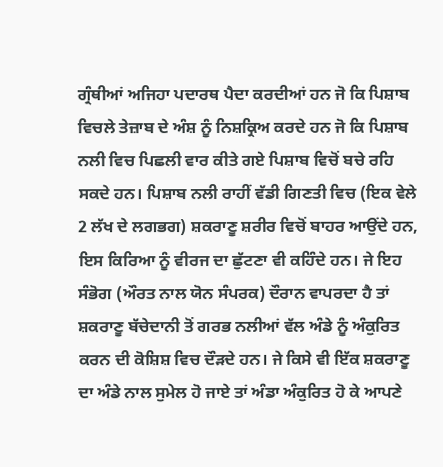ਗ੍ਰੰਥੀਆਂ ਅਜਿਹਾ ਪਦਾਰਥ ਪੈਦਾ ਕਰਦੀਆਂ ਹਨ ਜੋ ਕਿ ਪਿਸ਼ਾਬ ਵਿਚਲੇ ਤੇਜ਼ਾਬ ਦੇ ਅੰਸ਼ ਨੂੰ ਨਿਸ਼ਕ੍ਰਿਅ ਕਰਦੇ ਹਨ ਜੋ ਕਿ ਪਿਸ਼ਾਬ ਨਲੀ ਵਿਚ ਪਿਛਲੀ ਵਾਰ ਕੀਤੇ ਗਏ ਪਿਸ਼ਾਬ ਵਿਚੋਂ ਬਚੇ ਰਹਿ ਸਕਦੇ ਹਨ। ਪਿਸ਼ਾਬ ਨਲੀ ਰਾਹੀਂ ਵੱਡੀ ਗਿਣਤੀ ਵਿਚ (ਇਕ ਵੇਲੇ 2 ਲੱਖ ਦੇ ਲਗਭਗ) ਸ਼ਕਰਾਣੂ ਸ਼ਰੀਰ ਵਿਚੋਂ ਬਾਹਰ ਆਉਂਦੇ ਹਨ, ਇਸ ਕਿਰਿਆ ਨੂੰ ਵੀਰਜ ਦਾ ਛੁੱਟਣਾ ਵੀ ਕਹਿੰਦੇ ਹਨ। ਜੇ ਇਹ ਸੰਭੋਗ (ਔਰਤ ਨਾਲ ਯੋਨ ਸੰਪਰਕ) ਦੌਰਾਨ ਵਾਪਰਦਾ ਹੈ ਤਾਂ ਸ਼ਕਰਾਣੂ ਬੱਚੇਦਾਨੀ ਤੋਂ ਗਰਭ ਨਲੀਆਂ ਵੱਲ ਅੰਡੇ ਨੂੰ ਅੰਕੁਰਿਤ ਕਰਨ ਦੀ ਕੋਸ਼ਿਸ਼ ਵਿਚ ਦੌੜਦੇ ਹਨ। ਜੇ ਕਿਸੇ ਵੀ ਇੱਕ ਸ਼ਕਰਾਣੂ ਦਾ ਅੰਡੇ ਨਾਲ ਸੁਮੇਲ ਹੋ ਜਾਏ ਤਾਂ ਅੰਡਾ ਅੰਕੁਰਿਤ ਹੋ ਕੇ ਆਪਣੇ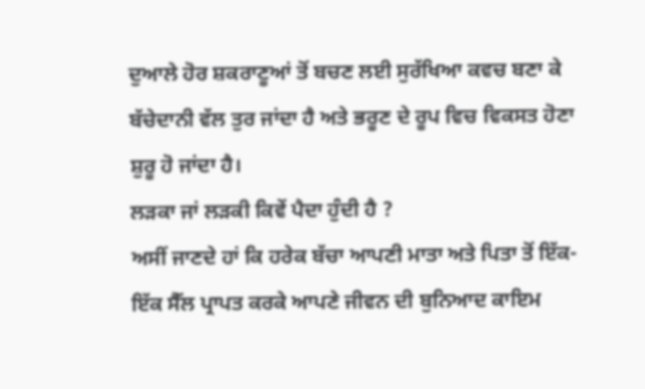ਦੁਆਲੇ ਹੋਰ ਸ਼ਕਰਾਣੂਆਂ ਤੋਂ ਬਚਣ ਲਈ ਸੁਰੱਖਿਆ ਕਵਚ ਬਣਾ ਕੇ ਬੱਚੇਦਾਨੀ ਵੱਲ ਤੁਰ ਜਾਂਦਾ ਹੈ ਅਤੇ ਭਰੂਣ ਦੇ ਰੂਪ ਵਿਚ ਵਿਕਸਤ ਹੋਣਾ ਸ਼ੁਰੂ ਹੋ ਜਾਂਦਾ ਹੈ।
ਲੜਕਾ ਜਾਂ ਲੜਕੀ ਕਿਵੇਂ ਪੈਦਾ ਹੁੰਦੀ ਹੈ ?
ਅਸੀਂ ਜਾਣਦੇ ਹਾਂ ਕਿ ਹਰੇਕ ਬੱਚਾ ਆਪਣੀ ਮਾਤਾ ਅਤੇ ਪਿਤਾ ਤੋਂ ਇੱਕ-ਇੱਕ ਸੈੱਲ ਪ੍ਰਾਪਤ ਕਰਕੇ ਆਪਣੇ ਜੀਵਨ ਦੀ ਬੁਨਿਆਦ ਕਾਇਮ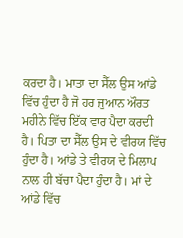ਕਰਦਾ ਹੈ। ਮਾਤਾ ਦਾ ਸੈੱਲ ਉਸ ਆਂਡੇ ਵਿੱਚ ਹੁੰਦਾ ਹੈ ਜੋ ਹਰ ਜੁਆਨ ਔਰਤ ਮਹੀਨੇ ਵਿੱਚ ਇੱਕ ਵਾਰ ਪੈਦਾ ਕਰਦੀ ਹੈ। ਪਿਤਾ ਦਾ ਸੈੱਲ ਉਸ ਦੇ ਵੀਰਯ ਵਿੱਚ ਹੁੰਦਾ ਹੈ। ਆਂਡੇ ਤੇ ਵੀਰਯ ਦੇ ਮਿਲਾਪ ਨਾਲ ਹੀ ਬੱਚਾ ਪੈਦਾ ਹੁੰਦਾ ਹੈ। ਮਾਂ ਦੇ ਆਂਡੇ ਵਿੱਚ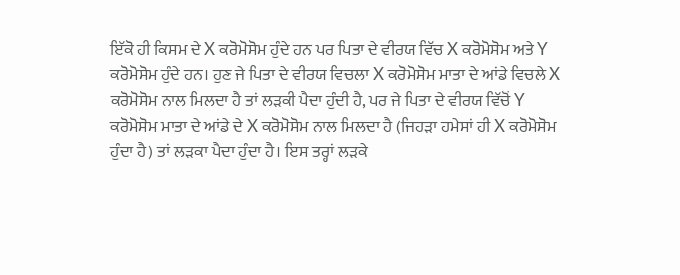ਇੱਕੋ ਹੀ ਕਿਸਮ ਦੇ X ਕਰੋਮੋਸੋਮ ਹੁੰਦੇ ਹਨ ਪਰ ਪਿਤਾ ਦੇ ਵੀਰਯ ਵਿੱਚ X ਕਰੋਮੋਸੋਮ ਅਤੇ Y ਕਰੋਮੋਸੋਮ ਹੁੰਦੇ ਹਨ। ਹੁਣ ਜੇ ਪਿਤਾ ਦੇ ਵੀਰਯ ਵਿਚਲਾ X ਕਰੋਮੋਸੋਮ ਮਾਤਾ ਦੇ ਆਂਡੇ ਵਿਚਲੇ X ਕਰੋਮੋਸੋਮ ਨਾਲ ਮਿਲਦਾ ਹੈ ਤਾਂ ਲੜਕੀ ਪੈਦਾ ਹੁੰਦੀ ਹੈ, ਪਰ ਜੇ ਪਿਤਾ ਦੇ ਵੀਰਯ ਵਿੱਚੋਂ Y ਕਰੋਮੋਸੋਮ ਮਾਤਾ ਦੇ ਆਂਡੇ ਦੇ X ਕਰੋਮੋਸੋਮ ਨਾਲ ਮਿਲਦਾ ਹੈ (ਜਿਹੜਾ ਹਮੇਸਾਂ ਹੀ X ਕਰੋਮੋਸੋਮ ਹੁੰਦਾ ਹੈ) ਤਾਂ ਲੜਕਾ ਪੈਦਾ ਹੁੰਦਾ ਹੈ। ਇਸ ਤਰ੍ਹਾਂ ਲੜਕੇ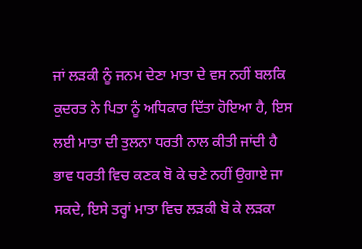ਜਾਂ ਲੜਕੀ ਨੂੰ ਜਨਮ ਦੇਣਾ ਮਾਤਾ ਦੇ ਵਸ ਨਹੀਂ ਬਲਕਿ ਕੁਦਰਤ ਨੇ ਪਿਤਾ ਨੂੰ ਅਧਿਕਾਰ ਦਿੱਤਾ ਹੋਇਆ ਹੈ, ਇਸ ਲਈ ਮਾਤਾ ਦੀ ਤੁਲਨਾ ਧਰਤੀ ਨਾਲ ਕੀਤੀ ਜਾਂਦੀ ਹੈ ਭਾਵ ਧਰਤੀ ਵਿਚ ਕਣਕ ਬੋ ਕੇ ਚਣੇ ਨਹੀਂ ਉਗਾਏ ਜਾ ਸਕਦੇ, ਇਸੇ ਤਰ੍ਹਾਂ ਮਾਤਾ ਵਿਚ ਲੜਕੀ ਬੋ ਕੇ ਲੜਕਾ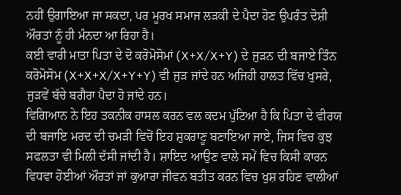ਨਹੀਂ ਉਗਾਇਆ ਜਾ ਸਕਦਾ, ਪਰ ਮੂਰਖ ਸਮਾਜ ਲੜਕੀ ਦੇ ਪੈਦਾ ਹੋਣ ਉਪਰੰਤ ਦੋਸ਼ੀ ਔਰਤਾਂ ਨੂੰ ਹੀ ਮੰਨਦਾ ਆ ਰਿਹਾ ਹੈ।
ਕਈ ਵਾਰੀ ਮਾਤਾ ਪਿਤਾ ਦੇ ਦੋ ਕਰੋਮੋਸੋਮਾਂ (X+X/X+Y) ਦੇ ਜੁੜਨ ਦੀ ਬਜਾਏ ਤਿੰਨ ਕਰੋਮੋਸੋਮ (X+X+X/X+Y+Y) ਵੀ ਜੁੜ ਜਾਂਦੇ ਹਨ ਅਜਿਹੀ ਹਾਲਤ ਵਿੱਚ ਖੁਸਰੇ, ਜੁੜਵੇਂ ਬੱਚੇ ਬਗੈਰਾ ਪੈਦਾ ਹੋ ਜਾਂਦੇ ਹਨ।
ਵਿਗਿਆਨ ਨੇ ਇਹ ਤਕਨੀਕ ਹਾਸਲ ਕਰਨ ਵਲ ਕਦਮ ਪੁੱਟਿਆ ਹੈ ਕਿ ਪਿਤਾ ਦੇ ਵੀਰਯ ਦੀ ਬਜਾਇ ਮਰਦ ਦੀ ਚਮੜੀ ਵਿਚੋਂ ਇਹ ਸ਼ੁਕਰਾਣੂ ਬਣਾਇਆ ਜਾਏ, ਜਿਸ ਵਿਚ ਕੁਝ ਸਫਲਤਾ ਵੀ ਮਿਲੀ ਦੱਸੀ ਜਾਂਦੀ ਹੈ। ਸ਼ਾਇਦ ਆਉਣ ਵਾਲੇ ਸਮੇਂ ਵਿਚ ਕਿਸੀ ਕਾਰਨ ਵਿਧਵਾ ਹੋਈਆਂ ਔਰਤਾਂ ਜਾਂ ਕੁਆਰਾ ਜੀਵਨ ਬਤੀਤ ਕਰਨ ਵਿਚ ਖੁਸ਼ ਰਹਿਣ ਵਾਲੀਆਂ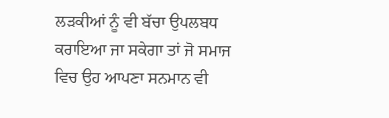ਲੜਕੀਆਂ ਨੂੰ ਵੀ ਬੱਚਾ ਉਪਲਬਧ ਕਰਾਇਆ ਜਾ ਸਕੇਗਾ ਤਾਂ ਜੋ ਸਮਾਜ ਵਿਚ ਉਹ ਆਪਣਾ ਸਨਮਾਨ ਵੀ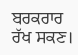ਬਰਕਰਾਰ ਰੱਖ ਸਕਣ।